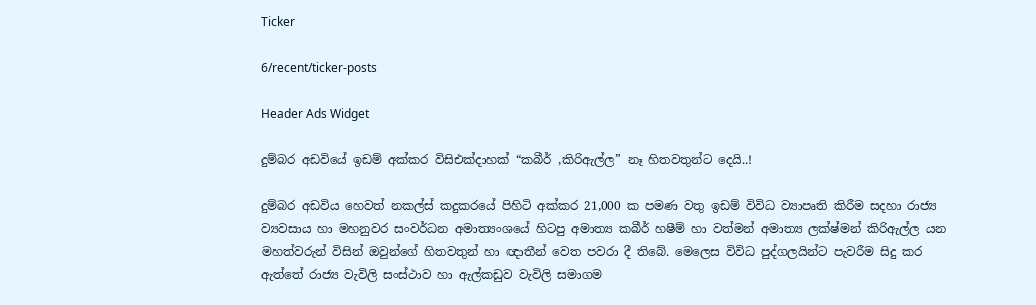Ticker

6/recent/ticker-posts

Header Ads Widget

දුම්බර අඩවියේ ඉඩම් අක්කර විසිඑක්දාහක් “කබීර් ,කිරිඇල්ල” නෑ හිතවතුන්ට දෙයි..!

දුම්බර අඩවිය හෙවත් නකල්ස් කදුකරයේ පිහිටි අක්කර 21,000 ක පමණ වතු ඉඩම් විවිධ ව්‍යාපෘති කිරීම සදහා රාජ්‍ය ව්‍යවසාය හා මහනුවර සංවර්ධන අමාත්‍යංශයේ හිටපු අමාත්‍ය කබීර් හෂීම් හා වත්මන් අමාත්‍ය ලක්ෂ්මන් කිරිඇල්ල යන මහත්වරුන් විසින් ඔවුන්ගේ හිතවතුන් හා ඥාතීන් වෙත පවරා දී තිබේ. මෙලෙස විවිධ පුද්ගලයින්ට පැවරීම සිදු කර ඇත්තේ රාජ්‍ය වැවිලි සංස්ථාව හා ඇල්කඩුව වැවිලි සමාගම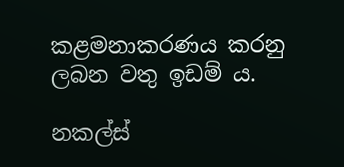කළමනාකරණය කරනු ලබන වතු ඉඩම් ය.

නකල්ස්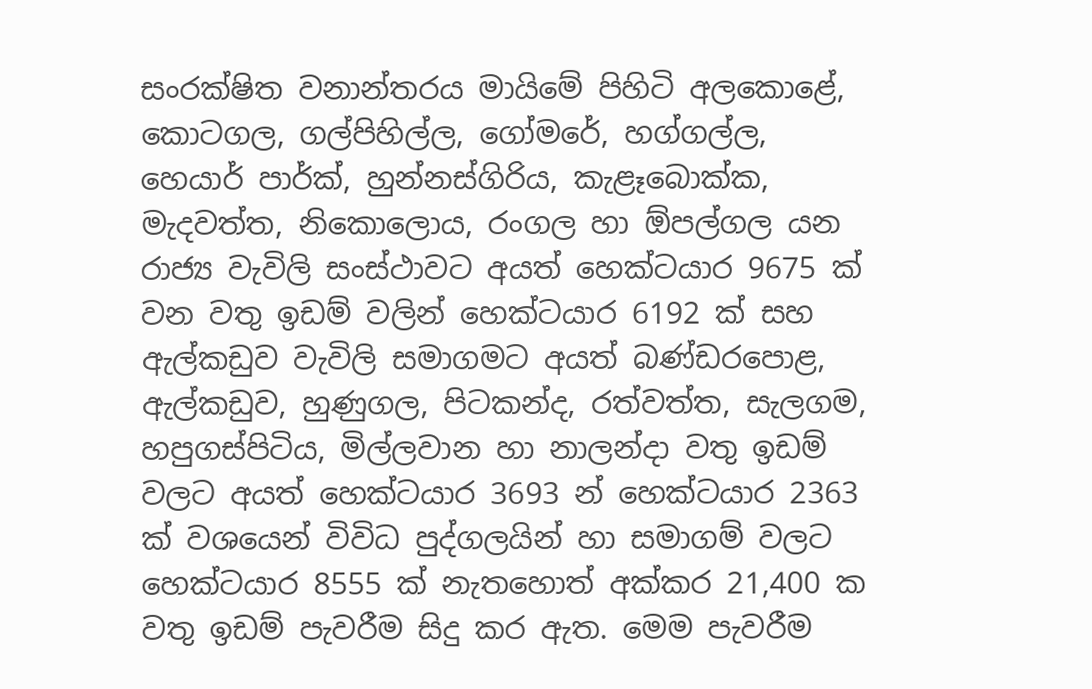සංරක්ෂිත වනාන්තරය මායිමේ පිහිටි අලකොළේ, කොටගල, ගල්පිහිල්ල, ගෝමරේ, හග්ගල්ල, හෙයාර් පාර්ක්, හුන්නස්ගිරිය, කැළෑබොක්ක, මැදවත්ත, නිකොලොය, රංගල හා ඕපල්ගල යන රාජ්‍ය වැවිලි සංස්ථාවට අයත් හෙක්ටයාර 9675 ක් වන වතු ඉඩම් වලින් හෙක්ටයාර 6192 ක් සහ ඇල්කඩුව වැවිලි සමාගමට අයත් බණ්ඩරපොළ, ඇල්කඩුව, හුණුගල, පිටකන්ද, රත්වත්ත, සැලගම, හපුගස්පිටිය, මිල්ලවාන හා නාලන්දා වතු ඉඩම් වලට අයත් හෙක්ටයාර 3693 න් හෙක්ටයාර 2363 ක් වශයෙන් විවිධ පුද්ගලයින් හා සමාගම් වලට හෙක්ටයාර 8555 ක් නැතහොත් අක්කර 21,400 ක වතු ඉඩම් පැවරීම සිදු කර ඇත. මෙම පැවරීම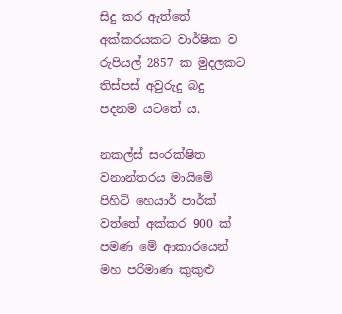සිදු කර ඇත්තේ අක්කරයකට වාර්ෂික ව රුපියල් 2857 ක මුදලකට තිස්පස් අවුරුදු බදු පදනම යටතේ ය.

නකල්ස් සංරක්ෂිත වනාන්තරය මායිමේ පිහිටි හෙයාර් පාර්ක් වත්තේ අක්කර 900 ක් පමණ මේ ආකාරයෙන් මහ පරිමාණ කුකුළු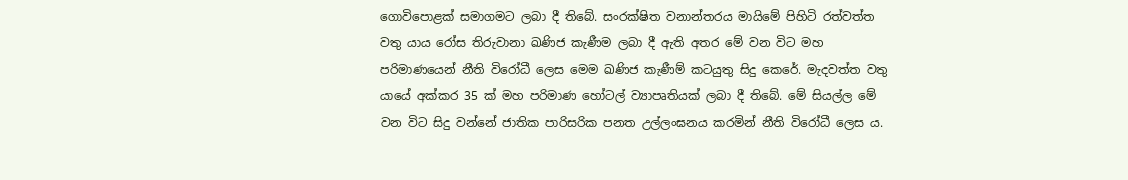ගොවිපොළක් සමාගමට ලබා දී තිබේ. සංරක්ෂිත වනාන්තරය මායිමේ පිහිටි රත්වත්ත වතු යාය රෝස තිරුවානා ඛණිජ කැණීම ලබා දී ඇති අතර මේ වන විට මහ පරිමාණයෙන් නීති විරෝධී ලෙස මෙම ඛණිජ කැණීම් කටයුතු සිදු කෙරේ. මැදවත්ත වතු යායේ අක්කර 35 ක් මහ පරිමාණ හෝටල් ව්‍යාපෘතියක් ලබා දී තිබේ. මේ සියල්ල මේ වන විට සිදු වන්නේ ජාතික පාරිසරික පනත උල්ලංඝනය කරමින් නීති විරෝධී ලෙස ය.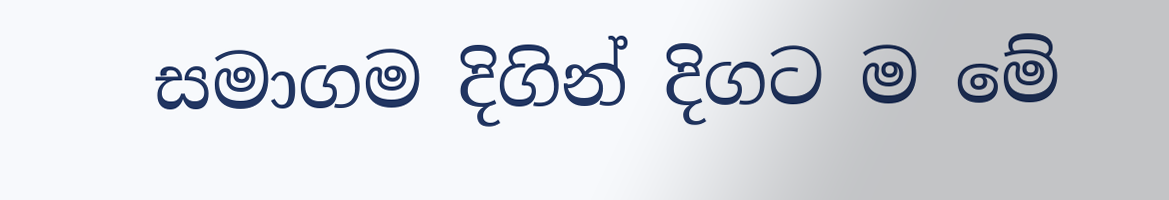සමාගම දිගින් දිගට ම මේ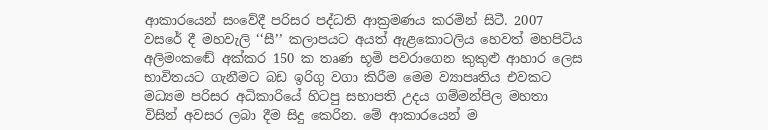ආකාරයෙන් සංවේදී පරිසර පද්ධති ආක්‍රමණය කරමින් සිටී. 2007 වසරේ දී මහවැලි ‘‘සී’’ කලාපයට අයත් ඇළකොටලිය හෙවත් මහපිටිය අලිමංකඬේ අක්කර 150 ක තෘණ භූමි පවරාගෙන කුකුළු ආහාර ලෙස භාවිතයට ගැනීමට බඩ ඉරිගු වගා කිරීම මෙම ව්‍යාපෘතිය එවකට මධ්‍යම පරිසර අධිකාරියේ හිටපු සභාපති උදය ගම්මන්පිල මහතා විසින් අවසර ලබා දීම සිදු කෙරින. මේ ආකාරයෙන් ම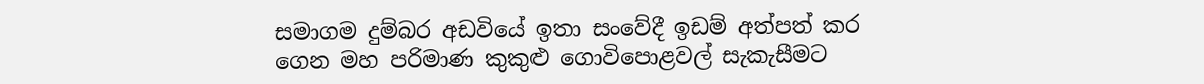සමාගම දුම්බර අඩවියේ ඉතා සංවේදී ඉඩම් අත්පත් කර ගෙන මහ පරිමාණ කුකුළු ගොවිපොළවල් සැකැසීමට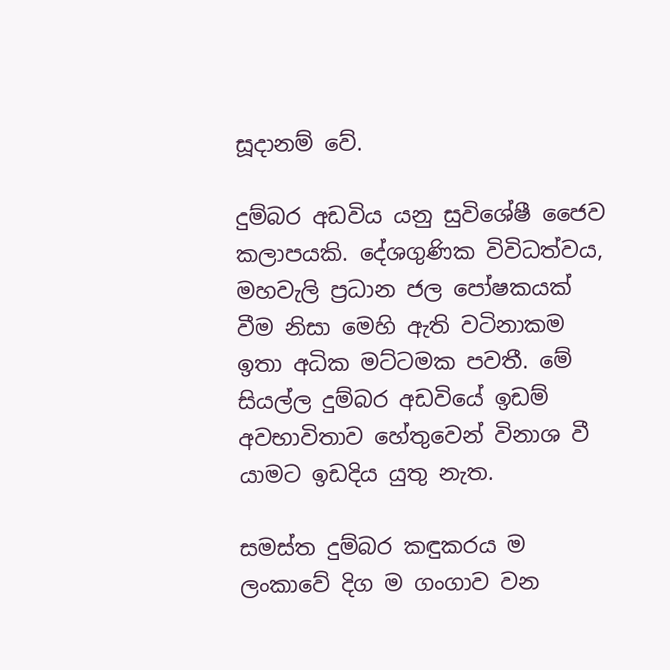සූදානම් වේ.

දුම්බර අඩවිය යනු සුවිශේෂී ජෛව කලාපයකි. දේශගුණික විවිධත්වය, මහවැලි ප්‍රධාන ජල පෝෂකයක් වීම නිසා මෙහි ඇති වටිනාකම ඉතා අධික මට්ටමක පවතී. මේ සියල්ල දුම්බර අඩවියේ ඉඩම් අවභාවිතාව හේතුවෙන් විනාශ වී යාමට ඉඩදිය යුතු නැත.

සමස්ත දුම්බර කඳුකරය ම ලංකාවේ දිග ම ගංගාව වන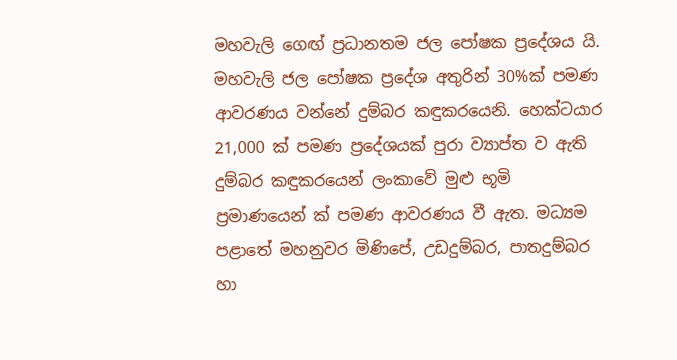මහවැලි ගෙඟ් ප්‍රධානතම ජල පෝෂක ප්‍රදේශය යි. මහවැලි ජල පෝෂක ප්‍රදේශ අතුරින් 30%ක් පමණ ආවරණය වන්නේ දුම්බර කඳුකරයෙනි. හෙක්ටයාර 21,000 ක් පමණ ප්‍රදේශයක් පුරා ව්‍යාප්ත ව ඇති දුම්බර කඳුකරයෙන් ලංකාවේ මුළු භූමි ප්‍රමාණයෙන් ක් පමණ ආවරණය වී ඇත. මධ්‍යම පළාතේ මහනුවර මිණිපේ, උඩදුම්බර, පාතදුම්බර හා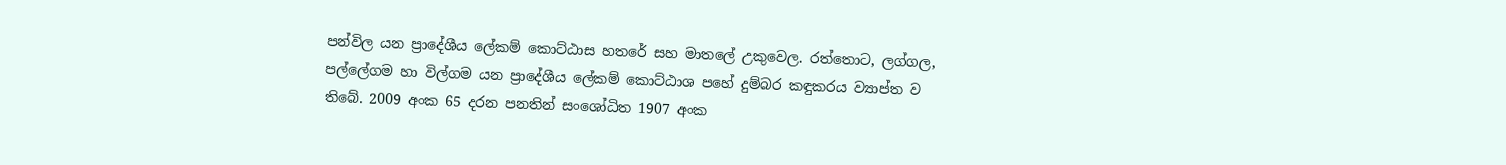පන්විල යන ප්‍රාදේශීය ලේකම් කොට්ඨාස හතරේ සහ මාතලේ උකුවෙල. රත්තොට, ලග්ගල, පල්ලේගම හා විල්ගම යන ප්‍රාදේශීය ලේකම් කොට්ඨාශ පහේ දුම්බර කඳුකරය ව්‍යාප්ත ව තිබේ. 2009 අංක 65 දරන පනතින් සංශෝධිත 1907 අංක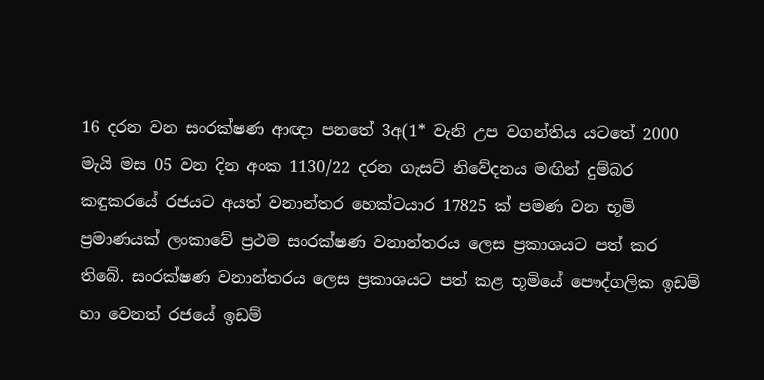16 දරන වන සංරක්ෂණ ආඥා පනතේ 3අ(1* වැනි උප වගන්තිය යටතේ 2000 මැයි මස 05 වන දින අංක 1130/22 දරන ගැසට් නිවේදනය මඟින් දුම්බර කඳුකරයේ රජයට අයත් වනාන්තර හෙක්ටයාර 17825 ක් පමණ වන භූමි ප්‍රමාණයක් ලංකාවේ ප්‍රථම සංරක්ෂණ වනාන්තරය ලෙස ප්‍රකාශයට පත් කර තිබේ. සංරක්ෂණ වනාන්තරය ලෙස ප්‍රකාශයට පත් කළ භූමියේ පෞද්ගලික ඉඩම් හා වෙනත් රජයේ ඉඩම්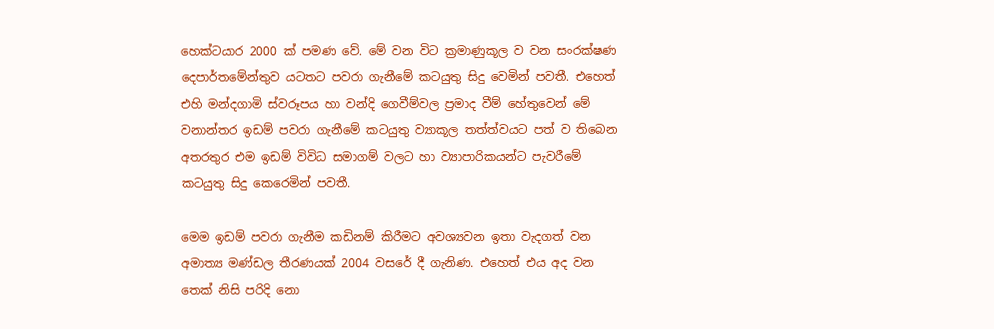හෙක්ටයාර 2000 ක් පමණ වේ. මේ වන විට ක්‍රමාණුකූල ව වන සංරක්ෂණ දෙපාර්තමේන්තුව යටතට පවරා ගැනීමේ කටයුතු සිදු වෙමින් පවතී. එහෙත් එහි මන්දගාමි ස්වරූපය හා වන්දි ගෙවීම්වල ප්‍රමාද වීම් හේතුවෙන් මේ වනාන්තර ඉඩම් පවරා ගැනීමේ කටයුතු ව්‍යාකූල තත්ත්වයට පත් ව තිබෙන අතරතුර එම ඉඩම් විවිධ සමාගම් වලට හා ව්‍යාපාරිකයන්ට පැවරීමේ කටයුතු සිදු කෙරෙමින් පවතී.

මෙම ඉඩම් පවරා ගැනීම කඩිනම් කිරීමට අවශ්‍යවන ඉතා වැදගත් වන අමාත්‍ය මණ්ඩල තීරණයක් 2004 වසරේ දී ගැනිණ. එහෙත් එය අද වන තෙක් නිසි පරිදි නො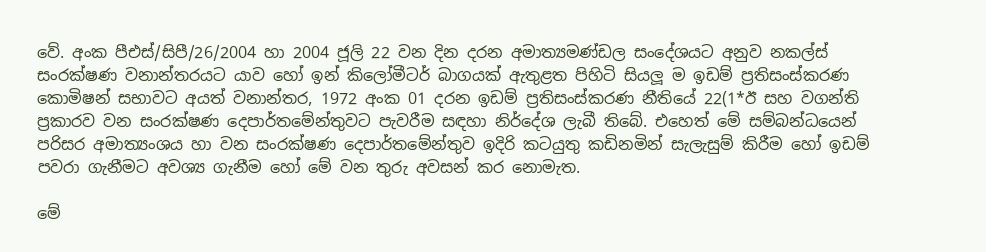වේ. අංක පීඑස්/සිපී/26/2004 හා 2004 ජූලි 22 වන දින දරන අමාත්‍යමණ්ඩල සංදේශයට අනුව නකල්ස් සංරක්ෂණ වනාන්තරයට යාව හෝ ඉන් කිලෝමීටර් බාගයක් ඇතුළත පිහිටි සියලූ ම ඉඩම් ප්‍රතිසංස්කරණ කොමිෂන් සභාවට අයත් වනාන්තර, 1972 අංක 01 දරන ඉඩම් ප්‍රතිසංස්කරණ නීතියේ 22(1*ඊ සහ වගන්ති ප්‍රකාරව වන සංරක්ෂණ දෙපාර්තමේන්තුවට පැවරීම සඳහා නිර්දේශ ලැබී තිබේ. එහෙත් මේ සම්බන්ධයෙන් පරිසර අමාත්‍යංශය හා වන සංරක්ෂණ දෙපාර්තමේන්තුව ඉදිරි කටයුතු කඩිනමින් සැලැසුම් කිරීම හෝ ඉඩම් පවරා ගැනීමට අවශ්‍ය ගැනීම හෝ මේ වන තුරු අවසන් කර නොමැත.

මේ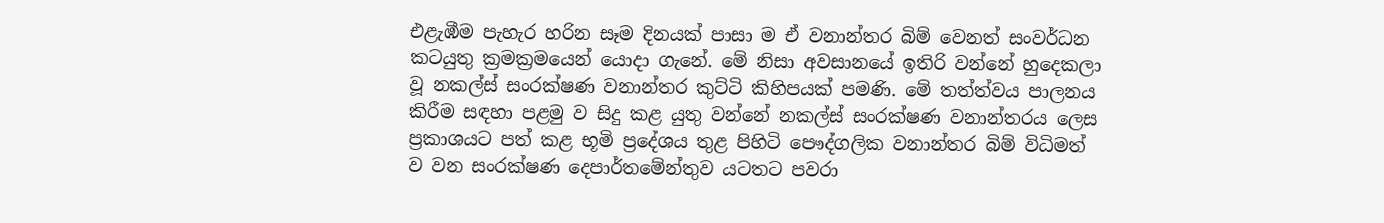එළැඹීම පැහැර හරින සෑම දිනයක් පාසා ම ඒ වනාන්තර බිම් වෙනත් සංවර්ධන කටයුතු ක්‍රමක්‍රමයෙන් යොදා ගැනේ. මේ නිසා අවසානයේ ඉතිරි වන්නේ හුදෙකලා වූ නකල්ස් සංරක්ෂණ වනාන්තර කුට්ටි කිහිපයක් පමණි. මේ තත්ත්වය පාලනය කිරීම සඳහා පළමු ව සිදු කළ යුතු වන්නේ නකල්ස් සංරක්ෂණ වනාන්තරය ලෙස ප්‍රකාශයට පත් කළ භූමි ප්‍රදේශය තුළ පිහිටි පෞද්ගලික වනාන්තර බිම් විධිමත් ව වන සංරක්ෂණ දෙපාර්තමේන්තුව යටතට පවරා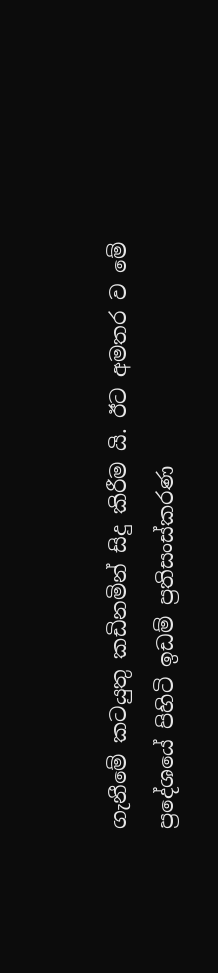ගැනීමේ කටයුතු කඩිනමින් සිදු කිරීම යි. ඊට අමතර ව මේ ප්‍රදේශයේ පිහිටි ඉඩම් ප්‍රතිසංස්කරණ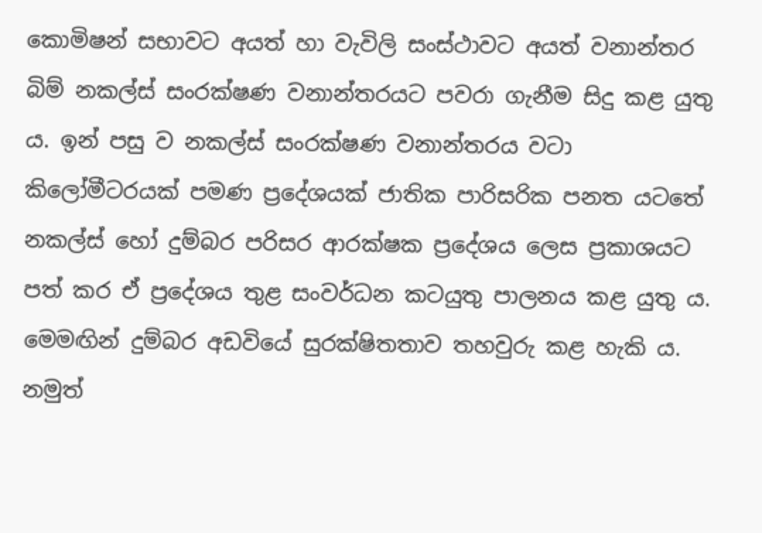කොමිෂන් සභාවට අයත් හා වැවිලි සංස්ථාවට අයත් වනාන්තර බිම් නකල්ස් සංරක්ෂණ වනාන්තරයට පවරා ගැනීම සිදු කළ යුතු ය. ඉන් පසු ව නකල්ස් සංරක්ෂණ වනාන්තරය වටා කිලෝමීටරයක් පමණ ප්‍රදේශයක් ජාතික පාරිසරික පනත යටතේ නකල්ස් හෝ දුම්බර පරිසර ආරක්ෂක ප්‍රදේශය ලෙස ප්‍රකාශයට පත් කර ඒ ප්‍රදේශය තුළ සංවර්ධන කටයුතු පාලනය කළ යුතු ය. මෙමඟින් දුම්බර අඩවියේ සුරක්ෂිතතාව තහවුරු කළ හැකි ය. නමුත්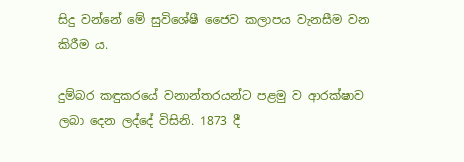සිදු වන්නේ මේ සුවිශේෂී ජෛව කලාපය වැනසීම වන කිරීම ය.

දුම්බර කඳුකරයේ වනාන්තරයන්ට පළමු ව ආරක්ෂාව ලබා දෙන ලද්දේ විසිනි. 1873 දී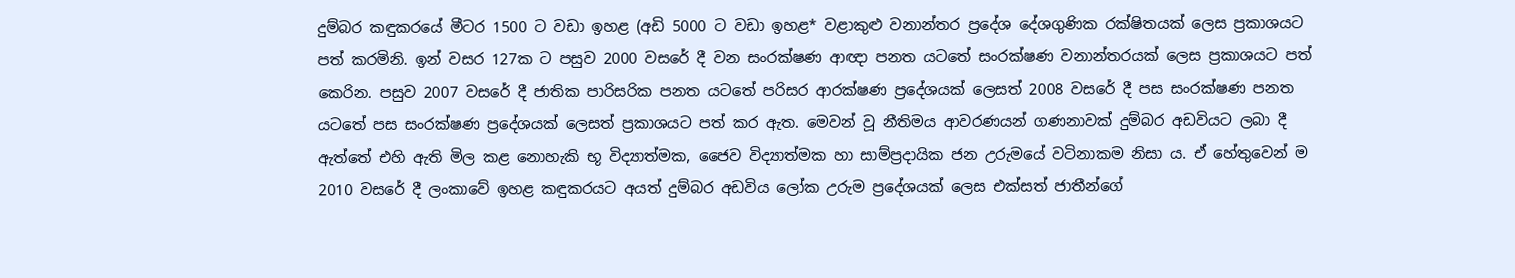දුම්බර කඳුකරයේ මීටර 1500 ට වඩා ඉහළ (අඩි 5000 ට වඩා ඉහළ* වළාකුළු වනාන්තර ප්‍රදේශ දේශගුණික රක්ෂිතයක් ලෙස ප්‍රකාශයට පත් කරමිනි. ඉන් වසර 127ක ට පසුව 2000 වසරේ දී වන සංරක්ෂණ ආඥා පනත යටතේ සංරක්ෂණ වනාන්තරයක් ලෙස ප්‍රකාශයට පත් කෙරින. පසුව 2007 වසරේ දී ජාතික පාරිසරික පනත යටතේ පරිසර ආරක්ෂණ ප්‍රදේශයක් ලෙසත් 2008 වසරේ දී පස සංරක්ෂණ පනත යටතේ පස සංරක්ෂණ ප්‍රදේශයක් ලෙසත් ප්‍රකාශයට පත් කර ඇත. මෙවන් වූ නීතිමය ආවරණයන් ගණනාවක් දුම්බර අඩවියට ලබා දී ඇත්තේ එහි ඇති මිල කළ නොහැකි භූ විද්‍යාත්මක, ජෛව විද්‍යාත්මක හා සාම්ප්‍රදායික ජන උරුමයේ වටිනාකම නිසා ය. ඒ හේතුවෙන් ම 2010 වසරේ දී ලංකාවේ ඉහළ කඳුකරයට අයත් දුම්බර අඩවිය ලෝක උරුම ප්‍රදේශයක් ලෙස එක්සත් ජාතීන්ගේ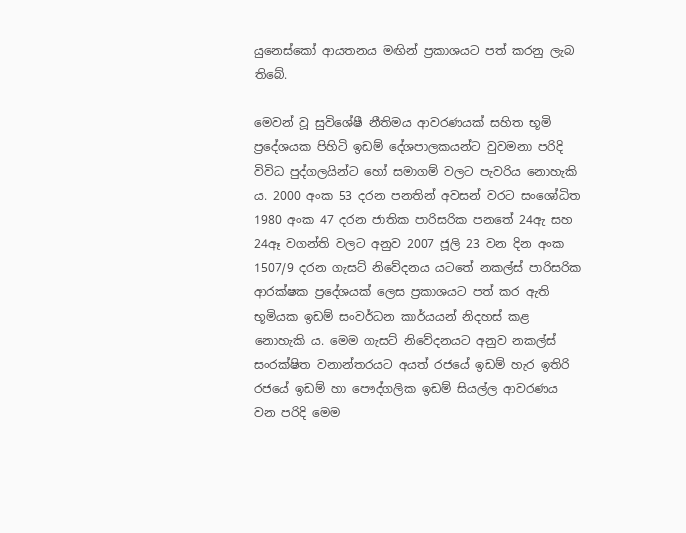යුනෙස්කෝ ආයතනය මඟින් ප්‍රකාශයට පත් කරනු ලැබ තිබේ.

මෙවන් වූ සුවිශේෂී නීතිමය ආවරණයක් සහිත භූමි ප්‍රදේශයක පිහිටි ඉඩම් දේශපාලකයන්ට වුවමනා පරිදි විවිධ පුද්ගලයින්ට හෝ සමාගම් වලට පැවරිය නොහැකි ය. 2000 අංක 53 දරන පනතින් අවසන් වරට සංශෝධිත 1980 අංක 47 දරන ජාතික පාරිසරික පනතේ 24ඇ සහ 24ඈ වගන්ති වලට අනුව 2007 ජූලි 23 වන දින අංක 1507/9 දරන ගැසට් නිවේදනය යටතේ නකල්ස් පාරිසරික ආරක්ෂක ප්‍රදේශයක් ලෙස ප්‍රකාශයට පත් කර ඇති භූමියක ඉඩම් සංවර්ධන කාර්යයන් නිදහස් කළ නොහැකි ය. මෙම ගැසට් නිවේදනයට අනුව නකල්ස් සංරක්ෂිත වනාන්තරයට අයත් රජයේ ඉඩම් හැර ඉතිරි රජයේ ඉඩම් හා පෞද්ගලික ඉඩම් සියල්ල ආවරණය වන පරිදි මෙම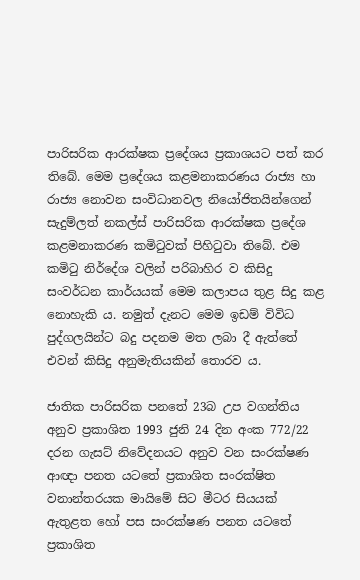පාරිසරික ආරක්ෂක ප්‍රදේශය ප්‍රකාශයට පත් කර තිබේ. මෙම ප්‍රදේශය කළමනාකරණය රාජ්‍ය හා රාජ්‍ය නොවන සංවිධානවල නියෝජිතයින්ගෙන් සැදුම්ලත් නකල්ස් පාරිසරික ආරක්ෂක ප්‍රදේශ කළමනාකරණ කමිටුවක් පිහිටුවා තිබේ. එම කමිටු නිර්දේශ වලින් පරිබාහිර ව කිසිදු සංවර්ධන කාර්යයක් මෙම කලාපය තුළ සිදු කළ නොහැකි ය. නමුත් දැනට මෙම ඉඩම් විවිධ පුද්ගලයින්ට බදු පදනම මත ලබා දී ඇත්තේ එවන් කිසිදු අනුමැතියකින් තොරව ය.

ජාතික පාරිසරික පනතේ 23බ උප වගන්තිය අනුව ප්‍රකාශිත 1993 ජුනි 24 දින අංක 772/22 දරන ගැසට් නිවේදනයට අනුව වන සංරක්ෂණ ආඥා පනත යටතේ ප්‍රකාශිත සංරක්ෂිත වනාන්තරයක මායිමේ සිට මීටර සියයක් ඇතුළත හෝ පස සංරක්ෂණ පනත යටතේ ප්‍රකාශිත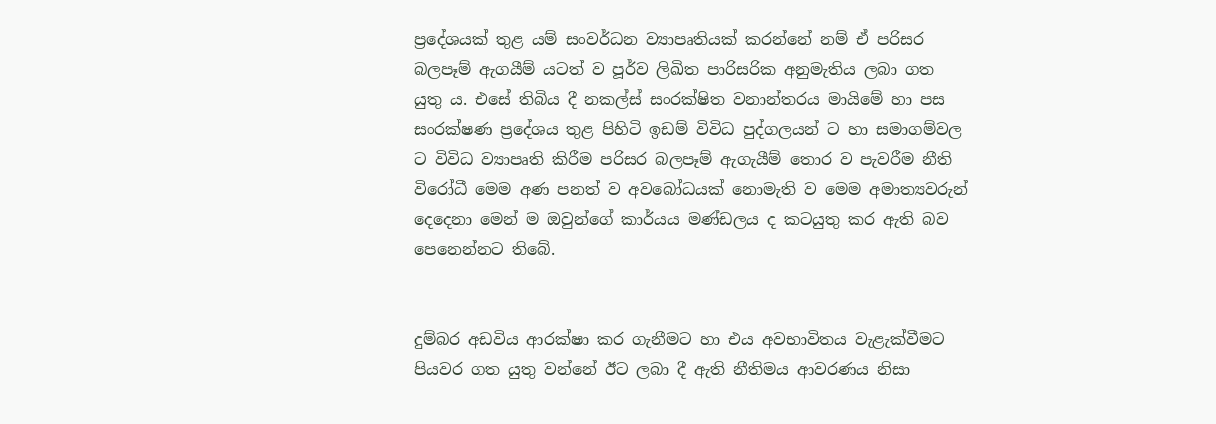ප්‍රදේශයක් තුළ යම් සංවර්ධන ව්‍යාපෘතියක් කරන්නේ නම් ඒ පරිසර බලපෑම් ඇගයීම් යටත් ව පූර්ව ලිඛිත පාරිසරික අනුමැතිය ලබා ගත යුතු ය. එසේ තිබිය දී නකල්ස් සංරක්ෂිත වනාන්තරය මායිමේ හා පස සංරක්ෂණ ප්‍රදේශය තුළ පිහිටි ඉඩම් විවිධ පුද්ගලයන් ට හා සමාගම්වල ට විවිධ ව්‍යාපෘති කිරීම පරිසර බලපෑම් ඇගැයීම් තොර ව පැවරීම නීති විරෝධී මෙම අණ පනත් ව අවබෝධයක් නොමැති ව මෙම අමාත්‍යවරුන් දෙදෙනා මෙන් ම ඔවුන්ගේ කාර්යය මණ්ඩලය ද කටයුතු කර ඇති බව පෙනෙන්නට තිබේ.


දුම්බර අඩවිය ආරක්ෂා කර ගැනීමට හා එය අවභාවිතය වැළැක්වීමට පියවර ගත යුතු වන්නේ ඊට ලබා දී ඇති නීතිමය ආවරණය නිසා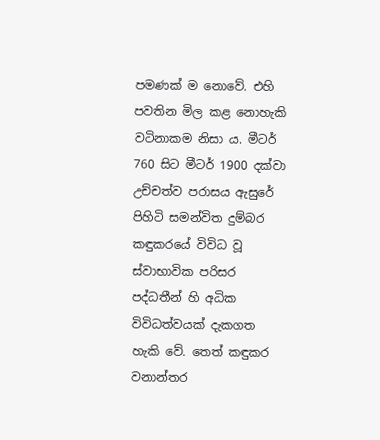පමණක් ම නොවේ. එහි පවතින මිල කළ නොහැකි වටිනාකම නිසා ය. මීටර් 760 සිට මීටර් 1900 දක්වා උච්චත්ව පරාසය ඇසුරේ පිහිටි සමන්විත දුම්බර කඳුකරයේ විවිධ වූ ස්වාභාවික පරිසර පද්ධතීන් හි අධික විවිධත්වයක් දැකගත හැකි වේ. තෙත් කඳුකර වනාන්තර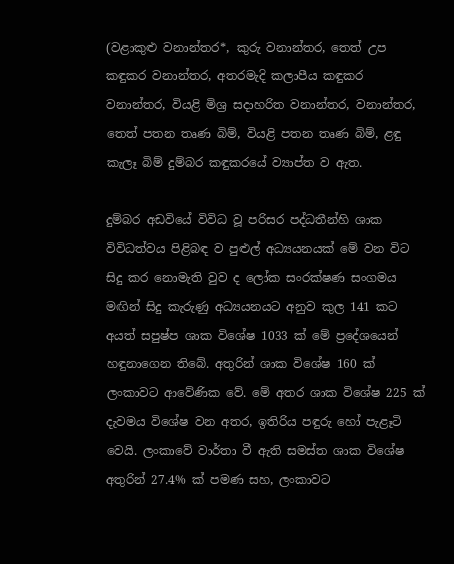(වළාකුළු වනාන්තර*, කුරු වනාන්තර, තෙත් උප කඳුකර වනාන්තර, අතරමැදි කලාපීය කඳුකර වනාන්තර, වියළි මිශ්‍ර සදාහරිත වනාන්තර, වනාන්තර, තෙත් පතන තෘණ බිම්, වියළි පතන තෘණ බිම්, ළඳු කැලෑ බිම් දුම්බර කඳුකරයේ ව්‍යාප්ත ව ඇත.

දුම්බර අඩවියේ විවිධ වූ පරිසර පද්ධතීන්හි ශාක විවිධත්වය පිළිබඳ ව පුළුල් අධ්‍යයනයක් මේ වන විට සිදු කර නොමැති වුව ද ලෝක සංරක්ෂණ සංගමය මඟින් සිදු කැරුණු අධ්‍යයනයට අනුව කුල 141 කට අයත් සපුෂ්ප ශාක විශේෂ 1033 ක් මේ ප්‍රදේශයෙන් හඳුනාගෙන තිබේ. අතුරින් ශාක විශේෂ 160 ක් ලංකාවට ආවේණික වේ. මේ අතර ශාක විශේෂ 225 ක් දැවමය විශේෂ වන අතර, ඉතිරිය පඳුරු හෝ පැළෑටි වෙයි. ලංකාවේ වාර්තා වී ඇති සමස්ත ශාක විශේෂ අතුරින් 27.4% ක් පමණ සහ, ලංකාවට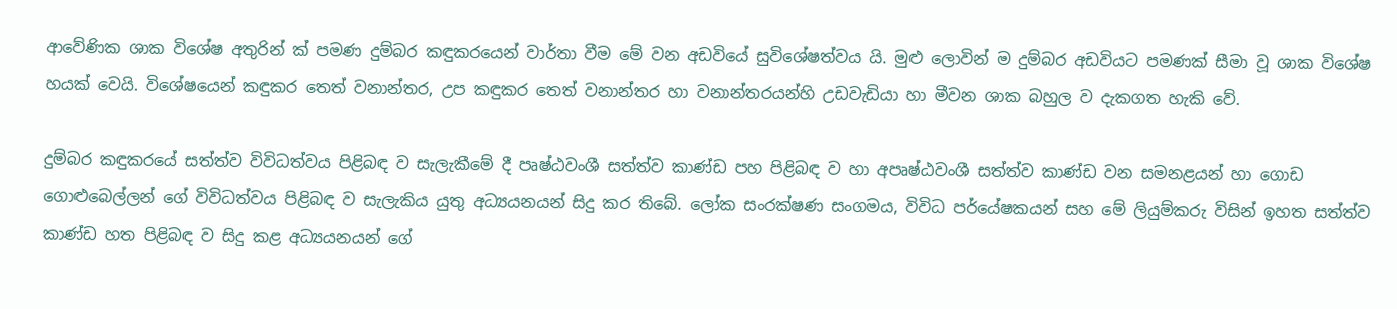ආවේණික ශාක විශේෂ අතුරින් ක් පමණ දුම්බර කඳුකරයෙන් වාර්තා වීම මේ වන අඩවියේ සුවිශේෂත්වය යි. මුළු ලොවින් ම දුම්බර අඩවියට පමණක් සීමා වූ ශාක විශේෂ හයක් වෙයි. විශේෂයෙන් කඳුකර තෙත් වනාන්තර, උප කඳුකර තෙත් වනාන්තර හා වනාන්තරයන්හි උඩවැඩියා හා මීවන ශාක බහුල ව දැකගත හැකි වේ.

දුම්බර කඳුකරයේ සත්ත්ව විවිධත්වය පිළිබඳ ව සැලැකීමේ දී පෘෂ්ඨවංශී සත්ත්ව කාණ්ඩ පහ පිළිබඳ ව හා අපෘෂ්ඨවංශී සත්ත්ව කාණ්ඩ වන සමනළයන් හා ගොඩ ගොළුබෙල්ලන් ගේ විවිධත්වය පිළිබඳ ව සැලැකිය යුතු අධ්‍යයනයන් සිදු කර තිබේ. ලෝක සංරක්ෂණ සංගමය, විවිධ පර්යේෂකයන් සහ මේ ලියුම්කරු විසින් ඉහත සත්ත්ව කාණ්ඩ හත පිළිබඳ ව සිදු කළ අධ්‍යයනයන් ගේ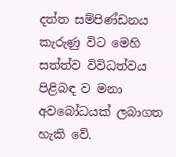දත්ත සම්පිණ්ඩනය කැරුණු විට මෙහි සත්ත්ව විවිධත්වය පිළිබඳ ව මනා අවබෝධයක් ලබාගත හැකි වේ.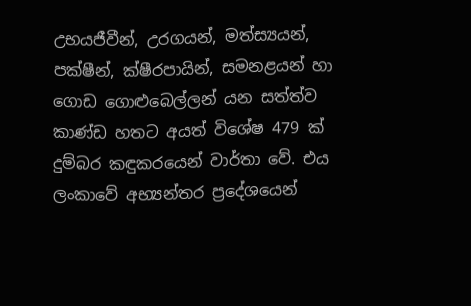උභයජීවීන්, උරගයන්, මත්ස්‍යයන්, පක්ෂීන්, ක්ෂීරපායින්, සමනළයන් හා ගොඩ ගොළුබෙල්ලන් යන සත්ත්ව කාණ්ඩ හතට අයත් විශේෂ 479 ක් දුම්බර කඳුකරයෙන් වාර්තා වේ. එය ලංකාවේ අභ්‍යන්තර ප්‍රදේශයෙන්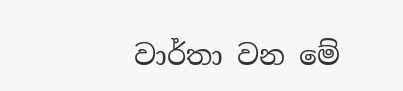වාර්තා වන මේ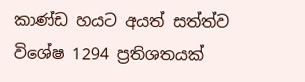කාණ්ඩ හයට අයත් සත්ත්ව විශේෂ 1294 ප්‍රතිශතයක්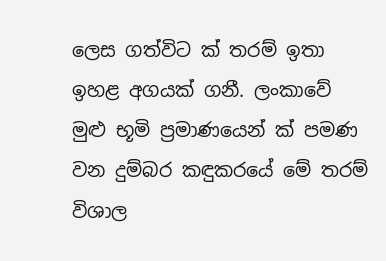ලෙස ගත්විට ක් තරම් ඉතා ඉහළ අගයක් ගනී. ලංකාවේ මුළු භූමි ප්‍රමාණයෙන් ක් පමණ වන දුම්බර කඳුකරයේ මේ තරම් විශාල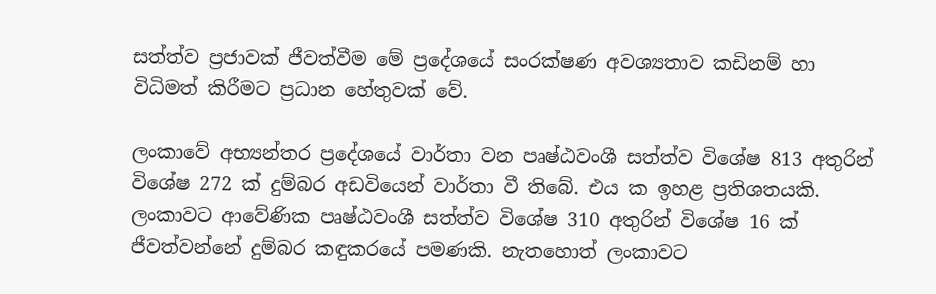සත්ත්ව ප්‍රජාවක් ජීවත්වීම මේ ප්‍රදේශයේ සංරක්ෂණ අවශ්‍යතාව කඩිනම් හා විධිමත් කිරීමට ප්‍රධාන හේතුවක් වේ.

ලංකාවේ අභ්‍යන්තර ප්‍රදේශයේ වාර්තා වන පෘෂ්ඨවංශී සත්ත්ව විශේෂ 813 අතුරින් විශේෂ 272 ක් දුම්බර අඩවියෙන් වාර්තා වී තිබේ. එය ක ඉහළ ප්‍රතිශතයකි. ලංකාවට ආවේණික පෘෂ්ඨවංශී සත්ත්ව විශේෂ 310 අතුරින් විශේෂ 16 ක් ජීවත්වන්නේ දුම්බර කඳුකරයේ පමණකි. නැතහොත් ලංකාවට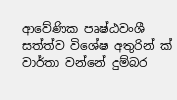ආවේණික පෘෂ්ඨවංශී සත්ත්ව විශේෂ අතුරින් ක් වාර්තා වන්නේ දුම්බර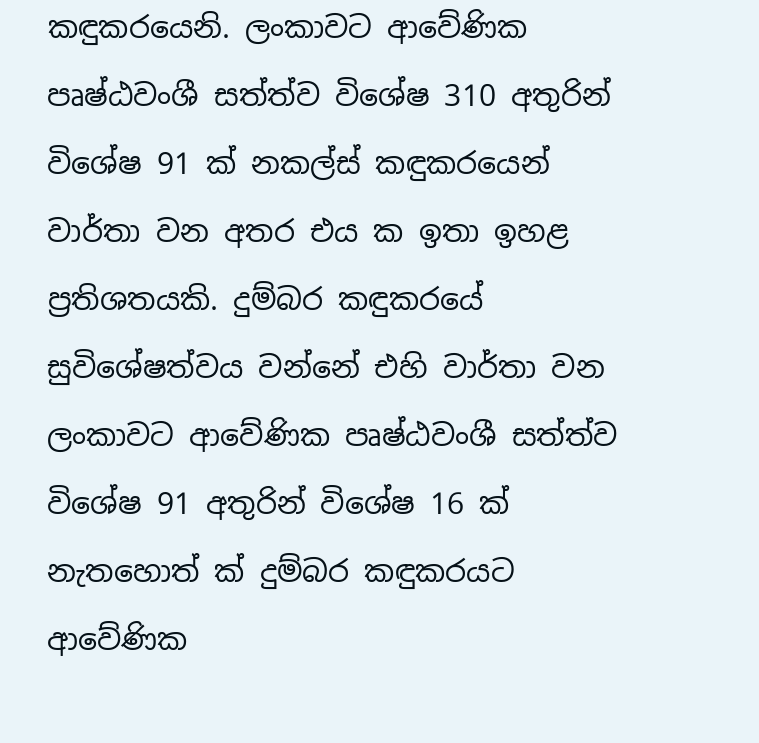කඳුකරයෙනි. ලංකාවට ආවේණික පෘෂ්ඨවංශී සත්ත්ව විශේෂ 310 අතුරින් විශේෂ 91 ක් නකල්ස් කඳුකරයෙන් වාර්තා වන අතර එය ක ඉතා ඉහළ ප්‍රතිශතයකි. දුම්බර කඳුකරයේ සුවිශේෂත්වය වන්නේ එහි වාර්තා වන ලංකාවට ආවේණික පෘෂ්ඨවංශී සත්ත්ව විශේෂ 91 අතුරින් විශේෂ 16 ක් නැතහොත් ක් දුම්බර කඳුකරයට ආවේණික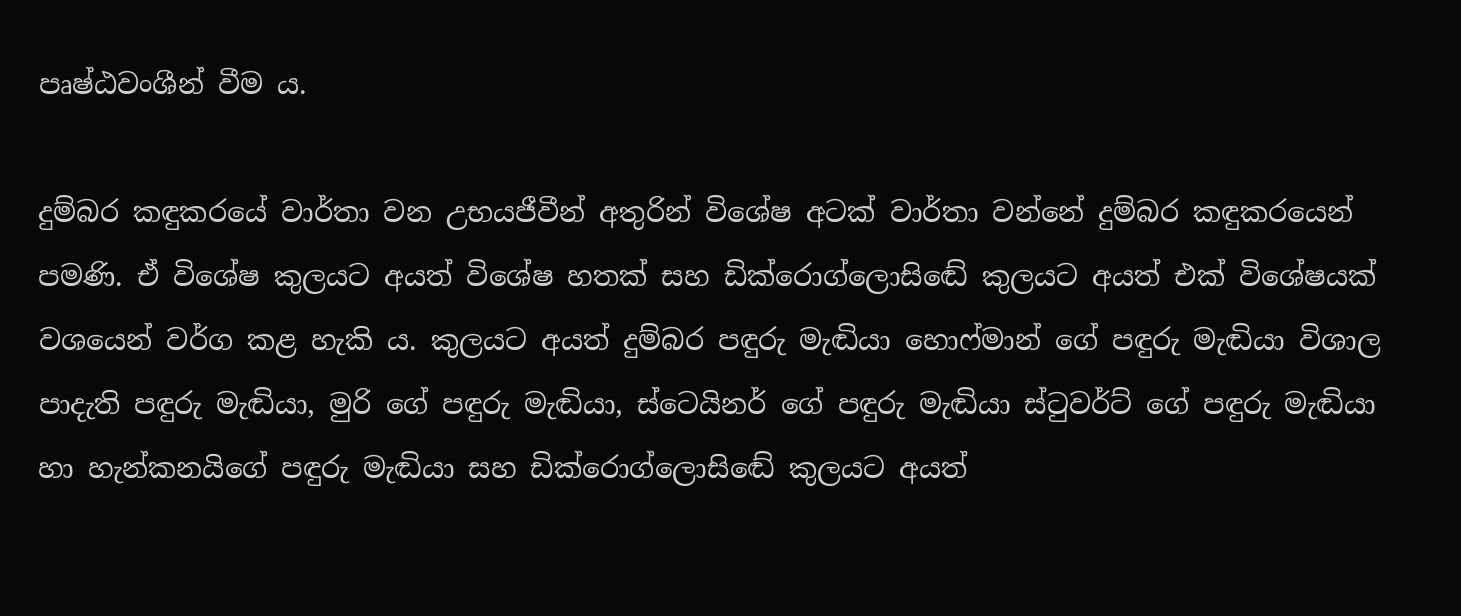පෘෂ්ඨවංශීන් වීම ය.

දුම්බර කඳුකරයේ වාර්තා වන උභයජීවීන් අතුරින් විශේෂ අටක් වාර්තා වන්නේ දුම්බර කඳුකරයෙන් පමණි. ඒ විශේෂ කුලයට අයත් විශේෂ හතක් සහ ඩික්රොග්ලොසිඬේ කුලයට අයත් එක් විශේෂයක් වශයෙන් වර්ග කළ හැකි ය. කුලයට අයත් දුම්බර පඳුරු මැඬියා හොෆ්මාන් ගේ පඳුරු මැඬියා විශාල පාදැති පඳුරු මැඬියා, මුරි ගේ පඳුරු මැඬියා, ස්ටෙයිනර් ගේ පඳුරු මැඬියා ස්ටුවර්ට් ගේ පඳුරු මැඬියා හා හැන්කනයිගේ පඳුරු මැඬියා සහ ඩික්රොග්ලොසිඬේ කුලයට අයත්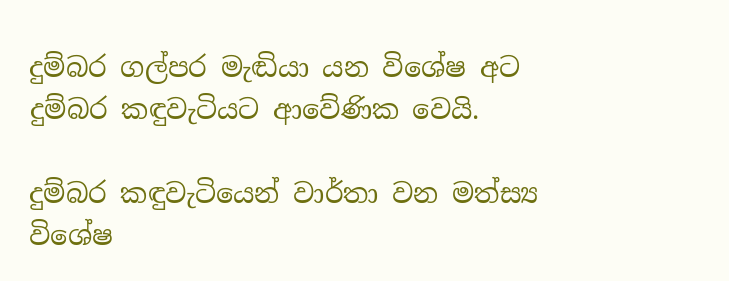දුම්බර ගල්පර මැඬියා යන විශේෂ අට දුම්බර කඳුවැටියට ආවේණික වෙයි.

දුම්බර කඳුවැටියෙන් වාර්තා වන මත්ස්‍ය විශේෂ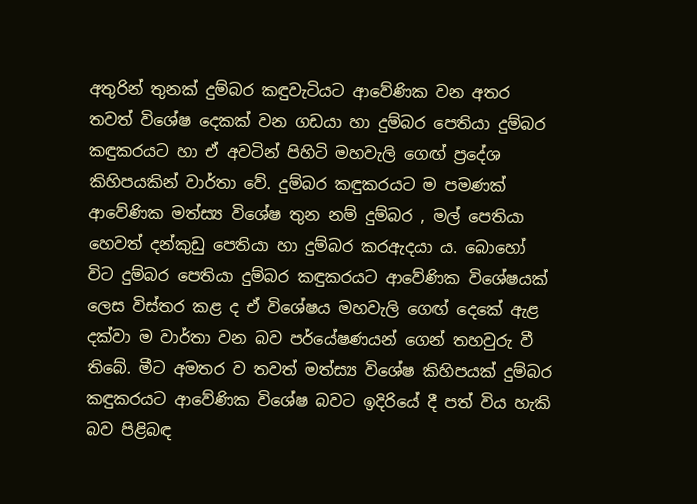අතුරින් තුනක් දුම්බර කඳුවැටියට ආවේණික වන අතර තවත් විශේෂ දෙකක් වන ගඩයා හා දුම්බර පෙතියා දුම්බර කඳුකරයට හා ඒ අවටින් පිහිටි මහවැලි ගෙඟ් ප්‍රදේශ කිහිපයකින් වාර්තා වේ. දුම්බර කඳුකරයට ම පමණක් ආවේණික මත්ස්‍ය විශේෂ තුන නම් දුම්බර , මල් පෙතියා හෙවත් දන්කුඩු පෙතියා හා දුම්බර කරඇදයා ය. බොහෝ විට දුම්බර පෙතියා දුම්බර කඳුකරයට ආවේණික විශේෂයක් ලෙස විස්තර කළ ද ඒ විශේෂය මහවැලි ගෙඟ් දෙකේ ඇළ දක්වා ම වාර්තා වන බව පර්යේෂණයන් ගෙන් තහවුරු වී තිබේ. මීට අමතර ව තවත් මත්ස්‍ය විශේෂ කිහිපයක් දුම්බර කඳුකරයට ආවේණික විශේෂ බවට ඉදිරියේ දී පත් විය හැකි බව පිළිබඳ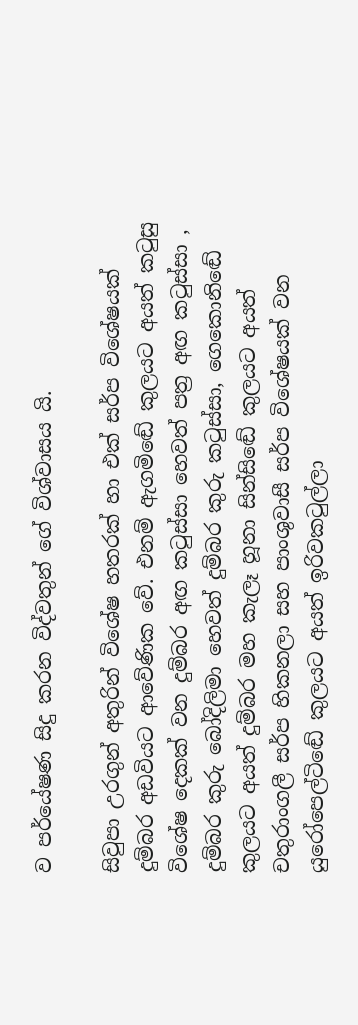ව පර්යේෂණ සිදු කරන විද්වතුන් ගේ විශ්වාසය යි.

සිවුපා උරගුන් අතුරින් විශේෂ හතරක් හා එක් සර්ප විශේෂයක් දුම්බර අඩවියට ආවේණික වේ. එනම් ඇගමිඬේ කුලයට අයත් කටුසු විශේෂ දෙකක් වන දුම්බර අඟ කටුස්සා හෙවත් පත්‍ර අඟ කටුස්සා , දුම්බර කුරු බෝදිලිමා හෙවත් දුම්බර කුරු කටුස්සා, ගෙකොනිඬේ කුලයට අයත් දුම්බර මහ කැලෑ හූනා සින්සිඬේ කුලයට අයත් චතුරාංගලී සර්ප හිකනලා සහ පාංශුවාසී සර්ප විශේෂයක් වන යුරෝපෙල්ටිඬේ කුලයට අයත් ඉරිවකටුල්ලා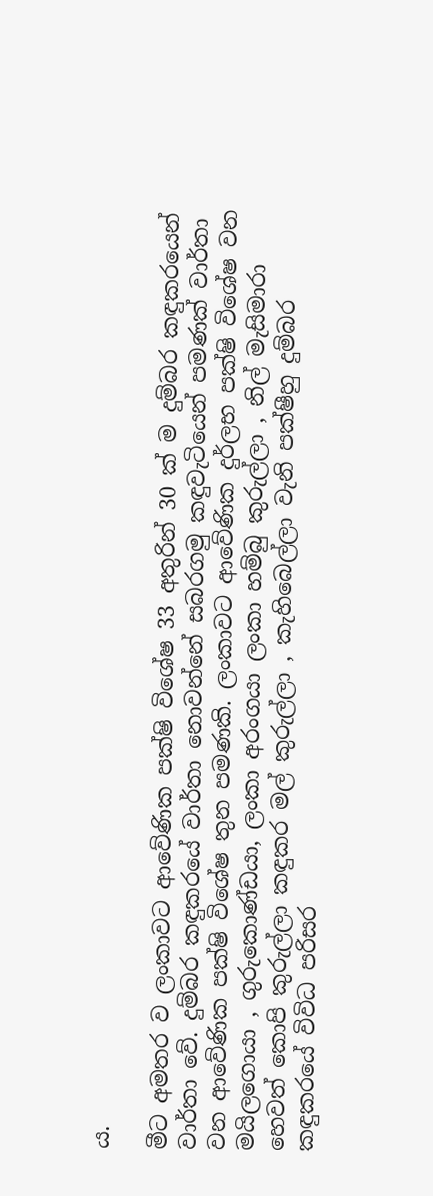ය.

මීට අමතර ව ලංකාවට ආවේණික පක්ෂි විශේෂ 33 අතුරින් 30 ක් ම දුම්බර කඳුකරයෙන් වාර්තා වේ. දුම්බර කඳුකරයේ වාර්තා නොවන්නේ සබරගමු කඳුවැටියෙන් පමණක් වාර්තා වන ආවේණික පක්ෂි විශේෂ තුන පමණකි. ලංකාවට ආවේණික දුර්ලභ පක්ෂි විශේෂ වන මයිලගොයා , ගුරුකොණ්ඩයා, ලංකා අරංගයා ලංකා හම්බු කුරුල්ලා , නිල් මැසිමාරා හෙවත් කොපි කුරුල්ලා කඳුකර මල් කුරුල්ලා , කැහිබෙල්ලා වැනි පක්ෂීහු දුම්බර කඳුකරයේ විවිධ පරිසර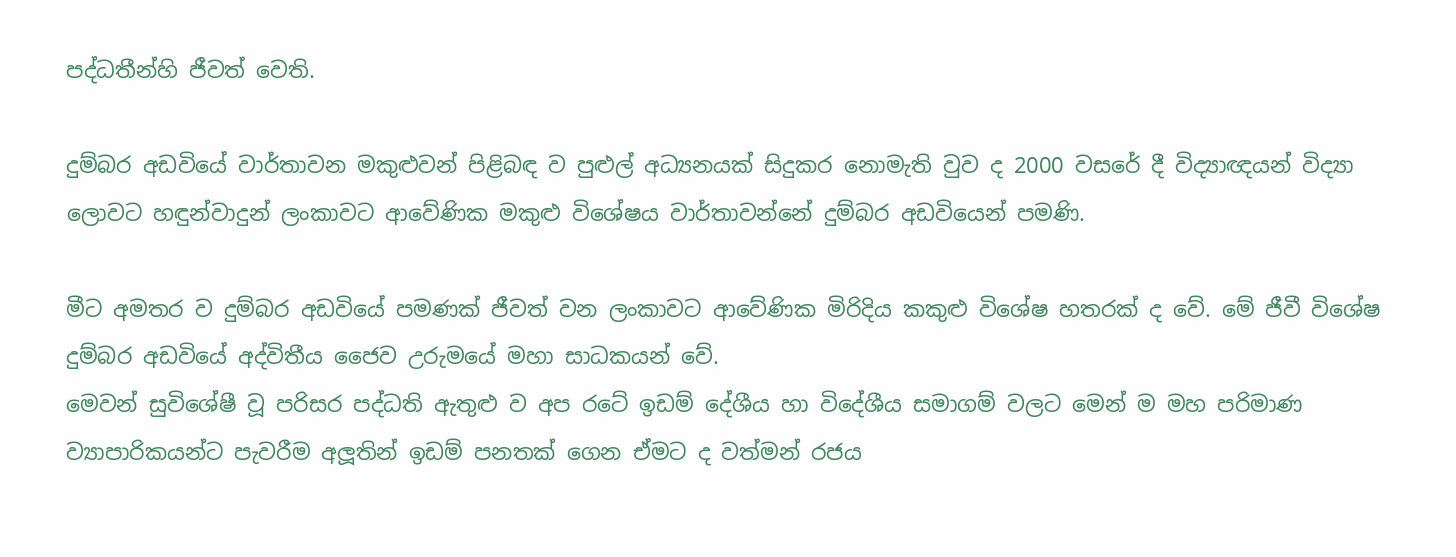පද්ධතීන්හි ජීවත් වෙති.

දුම්බර අඩවියේ වාර්තාවන මකුළුවන් පිළිබඳ ව පුළුල් අධ්‍යනයක් සිදුකර නොමැති වුව ද 2000 වසරේ දී විද්‍යාඥයන් විද්‍යා ලොවට හඳුන්වාදුන් ලංකාවට ආවේණික මකුළු විශේෂය වාර්තාවන්නේ දුම්බර අඩවියෙන් පමණි.

මීට අමතර ව දුම්බර අඩවියේ පමණක් ජීවත් වන ලංකාවට ආවේණික මිරිදිය කකුළු විශේෂ හතරක් ද වේ. මේ ජීවී විශේෂ දුම්බර අඩවියේ අද්විතීය ජෛව උරුමයේ මහා සාධකයන් වේ.
මෙවන් සුවිශේෂී වූ පරිසර පද්ධති ඇතුළු ව අප රටේ ඉඩම් දේශීය හා විදේශීය සමාගම් වලට මෙන් ම මහ පරිමාණ ව්‍යාපාරිකයන්ට පැවරීම අලූතින් ඉඩම් පනතක් ගෙන ඒමට ද වත්මන් රජය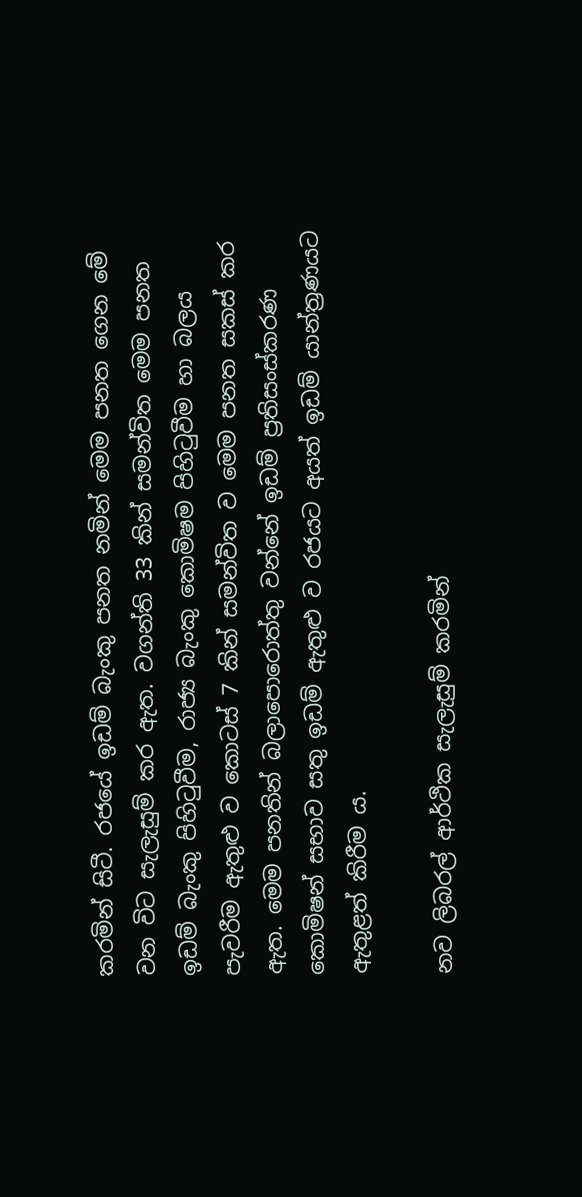කරමින් සිටී. රජයේ ඉඩම් බැංකු පනත නමින් මෙම පනත ගෙන මේ වන විට සැලැසුම් කර ඇත. වගන්ති 33 කින් සමන්විත මෙම පනත ඉඩම් බැංකු පිහිටුවීම, රාජ්‍ය බැංකු කොමිෂම පිහිටුවීම හා බලය පැවරීම ඇතුළු ව කොටස් 7 කින් සමන්විත ව මෙම පනත සකස් කර ඇත. මෙම පනතින් බලාපොරොත්තු වන්නේ ඉඩම් ප්‍රතිසංස්කරණ කොමිෂන් සභාව සතු ඉඩම් ඇතුළු ව රජයට අයත් ඉඩම් යාන්ත්‍රණයට ඇතුළත් කිරීම ය.

නව ලිබරල් ආර්ථික සැලැසුම් කරමින්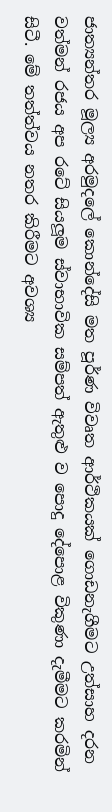ජාත්‍යන්තර මූල්‍ය අරමුදලේ කොන්දේසි මත පූර්ණ විවෘත ආර්ථිකයක් ගොඩනැගීමට උත්සාහ දරන වත්මන් රජය අප රටේ සියලූම ස්වාභාවික සම්පත් ඇතුළු ව පොදු දේපොළ විකුණා දැමීමට කරමින් සිටී. මේ තත්ත්වය නතර කිරීමට අවශ්‍ය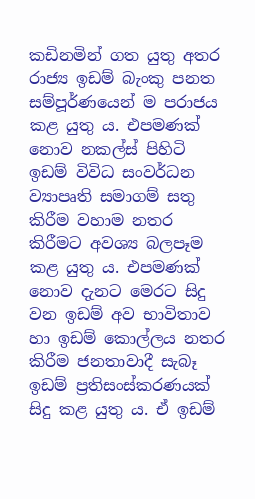කඩිනමින් ගත යුතු අතර රාජ්‍ය ඉඩම් බැංකු පනත සම්පූර්ණයෙන් ම පරාජය කළ යුතු ය. එපමණක් නොව නකල්ස් පිහිටි ඉඩම් විවිධ සංවර්ධන ව්‍යාපෘති සමාගම් සතු කිරීම වහාම නතර කිරීමට අවශ්‍ය බලපෑම කළ යුතු ය. එපමණක් නොව දැනට මෙරට සිදු වන ඉඩම් අව භාවිතාව හා ඉඩම් කොල්ලය නතර කිරීම ජනතාවාදී සැබෑ ඉඩම් ප්‍රතිසංස්කරණයක් සිදු කළ යුතු ය. ඒ ඉඩම්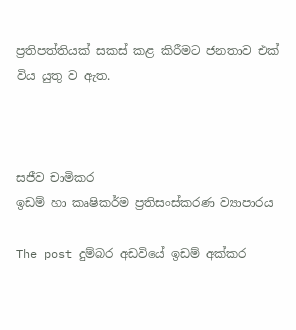ප්‍රතිපත්තියක් සකස් කළ කිරීමට ජනතාව එක් විය යුතු ව ඇත.



සජීව චාමිකර
ඉඩම් හා කෘෂිකර්ම ප්‍රතිසංස්කරණ ව්‍යාපාරය

The post දුම්බර අඩවියේ ඉඩම් අක්කර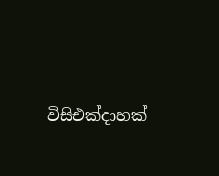විසිඑක්දාහක්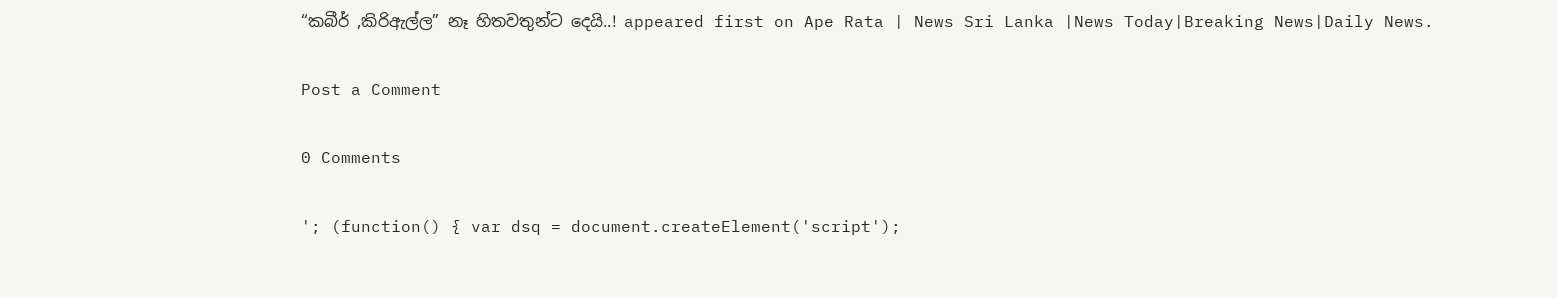“කබීර් ,කිරිඇල්ල” නෑ හිතවතුන්ට දෙයි..! appeared first on Ape Rata | News Sri Lanka |News Today|Breaking News|Daily News.

Post a Comment

0 Comments

'; (function() { var dsq = document.createElement('script');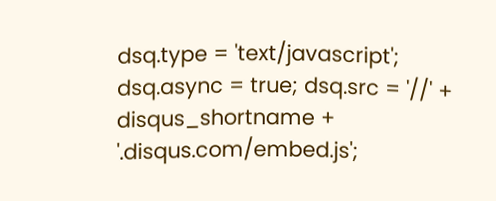dsq.type = 'text/javascript'; dsq.async = true; dsq.src = '//' + disqus_shortname + '.disqus.com/embed.js';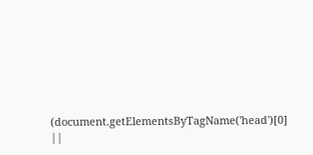(document.getElementsByTagName('head')[0] ||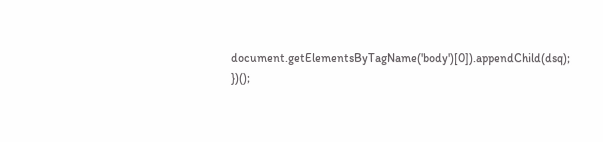document.getElementsByTagName('body')[0]).appendChild(dsq); })();